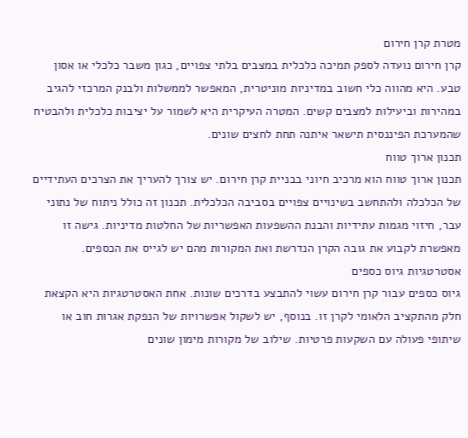מטרת קרן חירום
קרן חירום נועדה לספק תמיכה כלכלית במצבים בלתי צפויים, כגון משבר כלכלי או אסון טבע. היא מהווה כלי חשוב במדיניות מוניטרית, המאפשר לממשלות ולבנק המרכזי להגיב במהירות וביעילות למצבים קשים. המטרה העיקרית היא לשמור על יציבות כלכלית ולהבטיח שהמערכת הפיננסית תישאר איתנה תחת לחצים שונים.
תכנון ארוך טווח
תכנון ארוך טווח הוא מרכיב חיוני בבניית קרן חירום. יש צורך להעריך את הצרכים העתידיים של הכלכלה ולהתחשב בשינויים צפויים בסביבה הכלכלית. תכנון זה כולל ניתוח של נתוני עבר, חיזוי מגמות עתידיות והבנת ההשפעות האפשריות של החלטות מדיניות. גישה זו מאפשרת לקבוע את גובה הקרן הנדרשת ואת המקורות מהם יש לגייס את הכספים.
אסטרטגיות גיוס כספים
גיוס כספים עבור קרן חירום עשוי להתבצע בדרכים שונות. אחת האסטרטגיות היא הקצאת חלק מהתקציב הלאומי לקרן זו. בנוסף, יש לשקול אפשרויות של הנפקת אגרות חוב או שיתופי פעולה עם השקעות פרטיות. שילוב של מקורות מימון שונים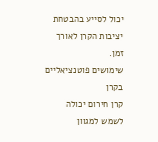יכול לסייע בהבטחת יציבות הקרן לאורך זמן.
שימושים פוטנציאליים בקרן
קרן חירום יכולה לשמש למגוון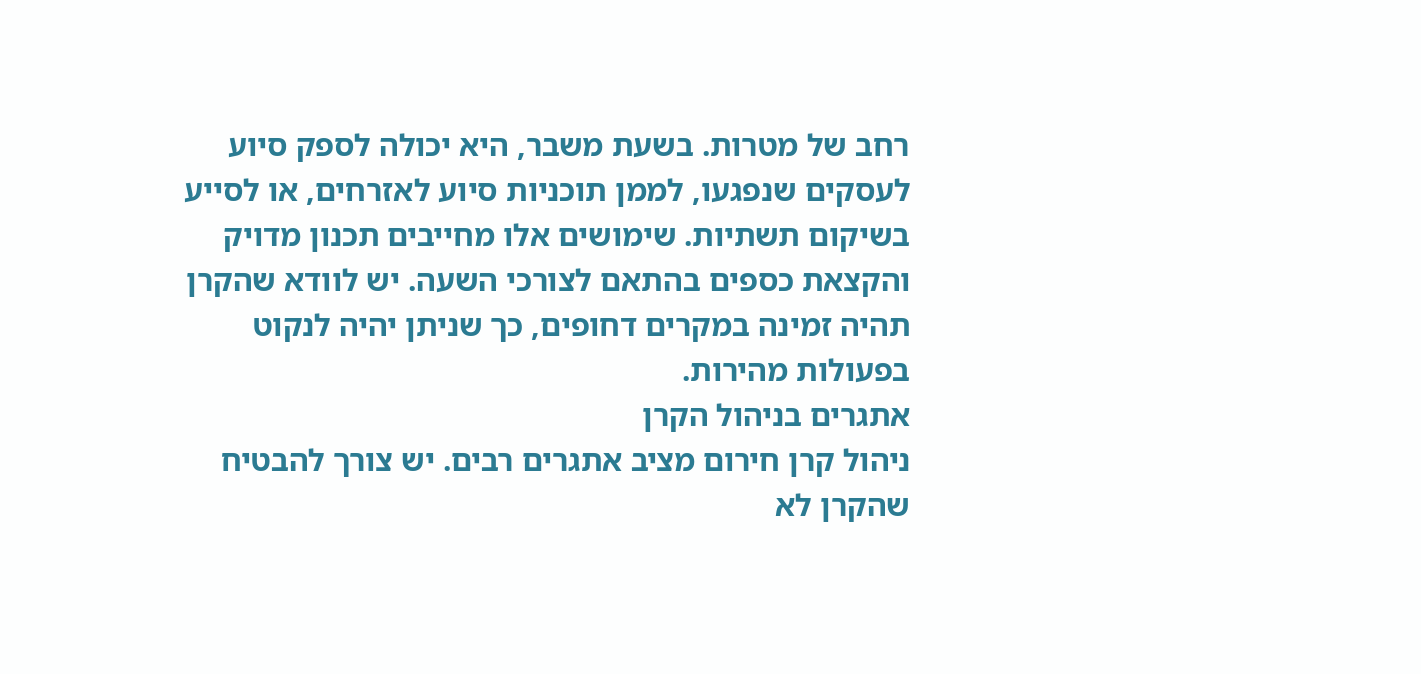רחב של מטרות. בשעת משבר, היא יכולה לספק סיוע לעסקים שנפגעו, לממן תוכניות סיוע לאזרחים, או לסייע בשיקום תשתיות. שימושים אלו מחייבים תכנון מדויק והקצאת כספים בהתאם לצורכי השעה. יש לוודא שהקרן תהיה זמינה במקרים דחופים, כך שניתן יהיה לנקוט בפעולות מהירות.
אתגרים בניהול הקרן
ניהול קרן חירום מציב אתגרים רבים. יש צורך להבטיח שהקרן לא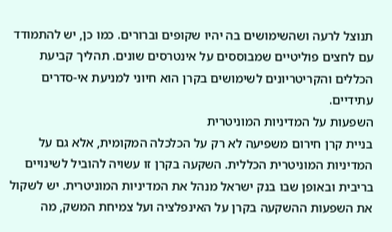תנוצל לרעה ושהשימושים בה יהיו שקופים וברורים. כמו כן, יש להתמודד עם לחצים פוליטיים שמבוססים על אינטרסים שונים. תהליך קביעת הכללים והקריטריונים לשימושים בקרן הוא חיוני למניעת אי-סדרים עתידיים.
השפעות על המדיניות המוניטרית
בניית קרן חירום משפיעה לא רק על הכלכלה המקומית, אלא גם על המדיניות המוניטרית הכללית. השקעה בקרן זו עשויה להוביל לשינויים בריבית ובאופן שבו בנק ישראל מנהל את המדיניות המוניטרית. יש לשקול את השפעות ההשקעה בקרן על האינפלציה ועל צמיחת המשק, מה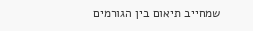שמחייב תיאום בין הגורמים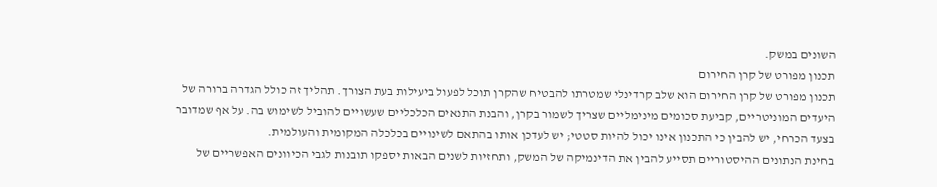השונים במשק.
תכנון מפורט של קרן החירום
תכנון מפורט של קרן החירום הוא שלב קרדינלי שמטרתו להבטיח שהקרן תוכל לפעול ביעילות בעת הצורך. תהליך זה כולל הגדרה ברורה של היעדים המוניטריים, קביעת סכומים מינימליים שצריך לשמור בקרן, והבנת התנאים הכלכליים שעשויים להוביל לשימוש בה. על אף שמדובר בצעד הכרחי, יש להבין כי התכנון אינו יכול להיות סטטי; יש לעדכן אותו בהתאם לשינויים בכלכלה המקומית והעולמית.
בחינת הנתונים ההיסטוריים תסייע להבין את הדינמיקה של המשק, ותחזיות לשנים הבאות יספקו תובנות לגבי הכיוונים האפשריים של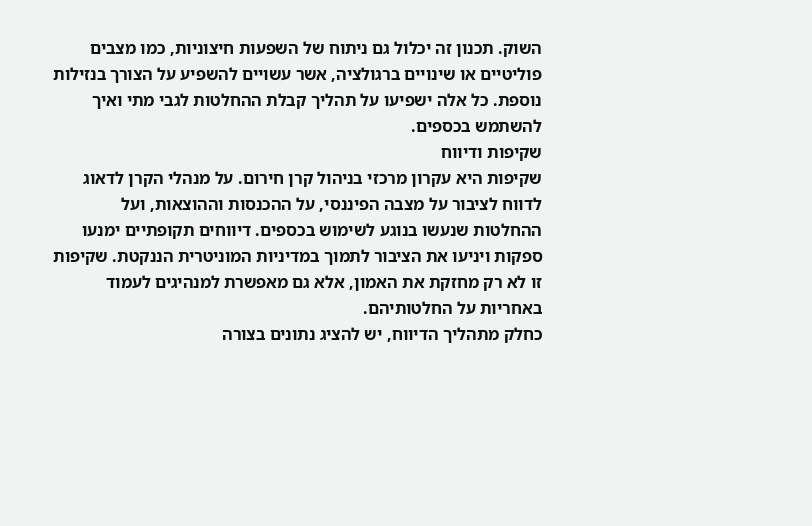השוק. תכנון זה יכלול גם ניתוח של השפעות חיצוניות, כמו מצבים פוליטיים או שינויים ברגולציה, אשר עשויים להשפיע על הצורך בנזילות נוספת. כל אלה ישפיעו על תהליך קבלת ההחלטות לגבי מתי ואיך להשתמש בכספים.
שקיפות ודיווח
שקיפות היא עקרון מרכזי בניהול קרן חירום. על מנהלי הקרן לדאוג לדווח לציבור על מצבה הפיננסי, על ההכנסות וההוצאות, ועל ההחלטות שנעשו בנוגע לשימוש בכספים. דיווחים תקופתיים ימנעו ספקות ויניעו את הציבור לתמוך במדיניות המוניטרית הננקטת. שקיפות זו לא רק מחזקת את האמון, אלא גם מאפשרת למנהיגים לעמוד באחריות על החלטותיהם.
כחלק מתהליך הדיווח, יש להציג נתונים בצורה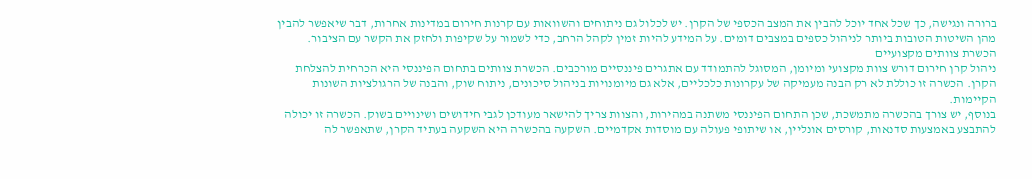ברורה ונגישה, כך שכל אחד יוכל להבין את המצב הכספי של הקרן. יש לכלול גם ניתוחים והשוואות עם קרנות חירום במדינות אחרות, דבר שיאפשר להבין מהן השיטות הטובות ביותר לניהול כספים במצבים דומים. על המידע להיות זמין לקהל הרחב, כדי לשמור על שקיפות ולחזק את הקשר עם הציבור.
הכשרת צוותים מקצועיים
ניהול קרן חירום דורש צוות מקצועי ומיומן, המסוגל להתמודד עם אתגרים פיננסיים מורכבים. הכשרת צוותים בתחום הפיננסי היא הכרחית להצלחת הקרן. הכשרה זו כוללת לא רק הבנה מעמיקה של עקרונות כלכליים, אלא גם מיומנויות בניהול סיכונים, ניתוח שוק, והבנה של הרגולציות השונות הקיימות.
בנוסף, יש צורך בהכשרה מתמשכת, שכן התחום הפיננסי משתנה במהירות, והצוות צריך להישאר מעודכן לגבי חידושים ושינויים בשוק. הכשרה זו יכולה להתבצע באמצעות סדנאות, קורסים אונליין, או שיתופי פעולה עם מוסדות אקדמיים. השקעה בהכשרה היא השקעה בעתיד הקרן, שתאפשר לה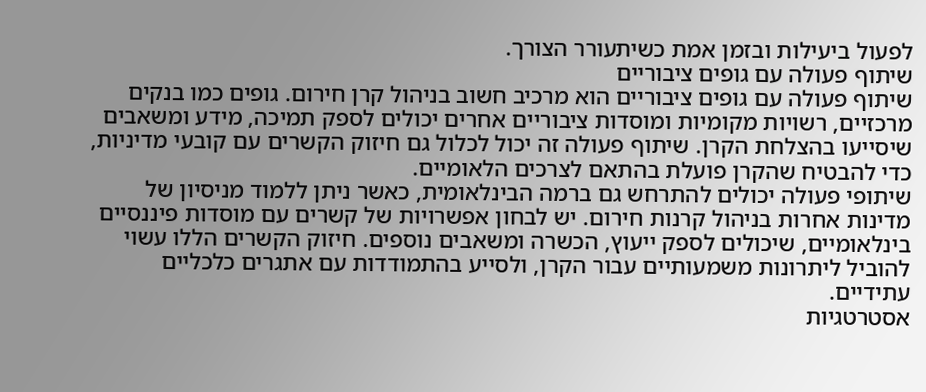לפעול ביעילות ובזמן אמת כשיתעורר הצורך.
שיתוף פעולה עם גופים ציבוריים
שיתוף פעולה עם גופים ציבוריים הוא מרכיב חשוב בניהול קרן חירום. גופים כמו בנקים מרכזיים, רשויות מקומיות ומוסדות ציבוריים אחרים יכולים לספק תמיכה, מידע ומשאבים שיסייעו בהצלחת הקרן. שיתוף פעולה זה יכול לכלול גם חיזוק הקשרים עם קובעי מדיניות, כדי להבטיח שהקרן פועלת בהתאם לצרכים הלאומיים.
שיתופי פעולה יכולים להתרחש גם ברמה הבינלאומית, כאשר ניתן ללמוד מניסיון של מדינות אחרות בניהול קרנות חירום. יש לבחון אפשרויות של קשרים עם מוסדות פיננסיים בינלאומיים, שיכולים לספק ייעוץ, הכשרה ומשאבים נוספים. חיזוק הקשרים הללו עשוי להוביל ליתרונות משמעותיים עבור הקרן, ולסייע בהתמודדות עם אתגרים כלכליים עתידיים.
אסטרטגיות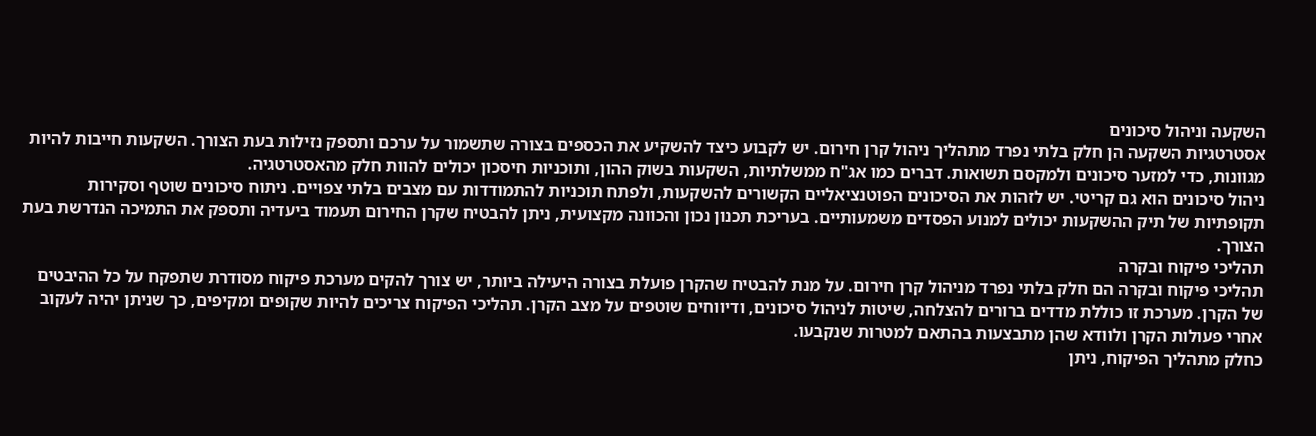השקעה וניהול סיכונים
אסטרטגיות השקעה הן חלק בלתי נפרד מתהליך ניהול קרן חירום. יש לקבוע כיצד להשקיע את הכספים בצורה שתשמור על ערכם ותספק נזילות בעת הצורך. השקעות חייבות להיות מגוונות, כדי למזער סיכונים ולמקסם תשואות. דברים כמו אג"ח ממשלתיות, השקעות בשוק ההון, ותוכניות חיסכון יכולים להוות חלק מהאסטרטגיה.
ניהול סיכונים הוא גם קריטי. יש לזהות את הסיכונים הפוטנציאליים הקשורים להשקעות, ולפתח תוכניות להתמודדות עם מצבים בלתי צפויים. ניתוח סיכונים שוטף וסקירות תקופתיות של תיק ההשקעות יכולים למנוע הפסדים משמעותיים. בעריכת תכנון נכון והכוונה מקצועית, ניתן להבטיח שקרן החירום תעמוד ביעדיה ותספק את התמיכה הנדרשת בעת הצורך.
תהליכי פיקוח ובקרה
תהליכי פיקוח ובקרה הם חלק בלתי נפרד מניהול קרן חירום. על מנת להבטיח שהקרן פועלת בצורה היעילה ביותר, יש צורך להקים מערכת פיקוח מסודרת שתפקח על כל ההיבטים של הקרן. מערכת זו כוללת מדדים ברורים להצלחה, שיטות לניהול סיכונים, ודיווחים שוטפים על מצב הקרן. תהליכי הפיקוח צריכים להיות שקופים ומקיפים, כך שניתן יהיה לעקוב אחרי פעולות הקרן ולוודא שהן מתבצעות בהתאם למטרות שנקבעו.
כחלק מתהליך הפיקוח, ניתן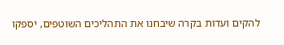להקים ועדות בקרה שיבחנו את התהליכים השוטפים, יספקו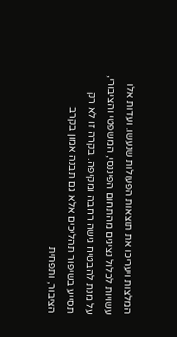המלצות ויעריכו את תוצאות הפעולות שנעשו. ועדות אלו עשויות לכלול נציגים מהתחום הפיננסי, המשפטי והציבורי, על מנת להבטיח גישה רחבה ומקיפה. בקרה זו לא רק תסייע בשיפור תהליכים אלא גם תבנה אמון בקרב הציבור, ותפחית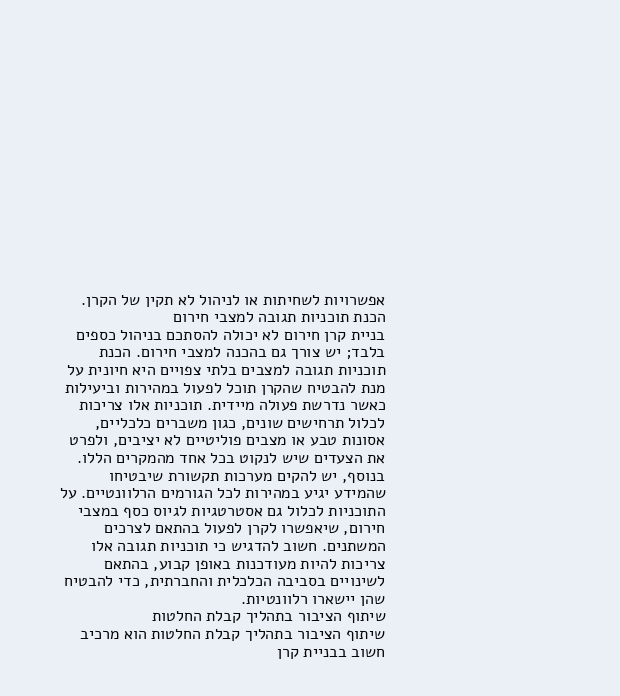אפשרויות לשחיתות או לניהול לא תקין של הקרן.
הכנת תוכניות תגובה למצבי חירום
בניית קרן חירום לא יכולה להסתכם בניהול כספים בלבד; יש צורך גם בהכנה למצבי חירום. הכנת תוכניות תגובה למצבים בלתי צפויים היא חיונית על מנת להבטיח שהקרן תוכל לפעול במהירות וביעילות כאשר נדרשת פעולה מיידית. תוכניות אלו צריכות לכלול תרחישים שונים, כגון משברים כלכליים, אסונות טבע או מצבים פוליטיים לא יציבים, ולפרט את הצעדים שיש לנקוט בכל אחד מהמקרים הללו.
בנוסף, יש להקים מערכות תקשורת שיבטיחו שהמידע יגיע במהירות לכל הגורמים הרלוונטיים. על התוכניות לכלול גם אסטרטגיות לגיוס כסף במצבי חירום, שיאפשרו לקרן לפעול בהתאם לצרכים המשתנים. חשוב להדגיש כי תוכניות תגובה אלו צריכות להיות מעודכנות באופן קבוע, בהתאם לשינויים בסביבה הכלכלית והחברתית, כדי להבטיח שהן יישארו רלוונטיות.
שיתוף הציבור בתהליך קבלת החלטות
שיתוף הציבור בתהליך קבלת החלטות הוא מרכיב חשוב בבניית קרן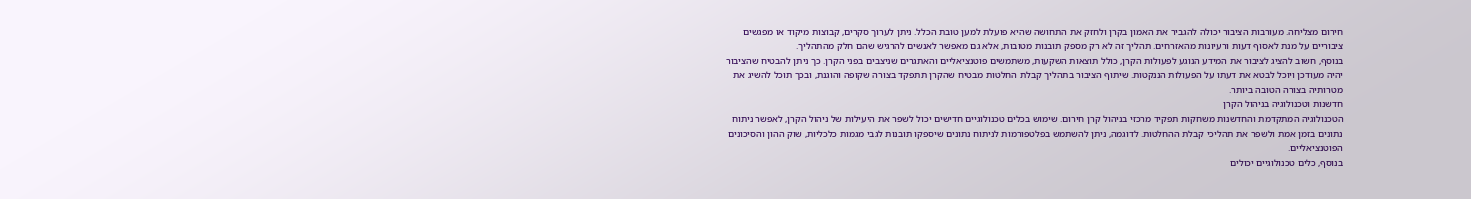חירום מצליחה. מעורבות הציבור יכולה להגביר את האמון בקרן ולחזק את התחושה שהיא פועלת למען טובת הכלל. ניתן לערוך סקרים, קבוצות מיקוד או מפגשים ציבוריים על מנת לאסוף דעות ורעיונות מהאזרחים. תהליך זה לא רק מספק תובנות מטובות, אלא גם מאפשר לאנשים להרגיש שהם חלק מהתהליך.
בנוסף, חשוב להציג לציבור את המידע הנוגע לפעולות הקרן, כולל תוצאות השקעות, משתמשים פוטנציאליים והאתגרים שניצבים בפני הקרן. כך ניתן להבטיח שהציבור יהיה מעודכן ויוכל לבטא את דעתו על הפעולות הננקטות. שיתוף הציבור בתהליך קבלת החלטות מבטיח שהקרן תתפקד בצורה שקופה והוגנת, ובכך תוכל להשיג את מטרותיה בצורה הטובה ביותר.
חדשנות וטכנולוגיה בניהול הקרן
הטכנולוגיה המתקדמת והחדשנות משחקות תפקיד מרכזי בניהול קרן חירום. שימוש בכלים טכנולוגיים חדישים יכול לשפר את היעילות של ניהול הקרן, לאפשר ניתוח נתונים בזמן אמת ולשפר את תהליכי קבלת ההחלטות. לדוגמה, ניתן להשתמש בפלטפורמות לניתוח נתונים שיספקו תובנות לגבי מגמות כלכליות, שוק ההון והסיכונים הפוטנציאליים.
בנוסף, כלים טכנולוגיים יכולים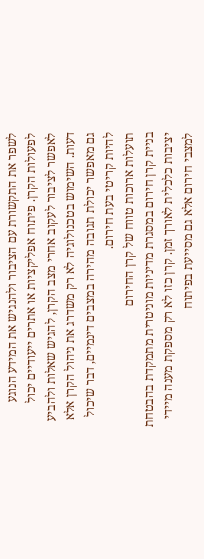לשפר את התקשורת עם הציבור ולהנגיש את המידע הנוגע לפעולות הקרן. פיתוח אפליקציות או אתרים ייעודיים יכול לאפשר לציבור לעקוב אחרי מצב הקרן, להגיש שאלות ולהביע דעות. השימוש בטכנולוגיה לא רק משדרג את ניהול הקרן אלא גם מאפשר יכולת תגובה מהירה במצבים דינמיים, דבר שיכול להיות קריטי בעת חירום.
תועלות ארוכות טווח של קרן החירום
בניית קרן חירום במסגרת מדיניות מוניטרית מתמקדת בהבטחת יציבות כלכלית לאורך זמן. קרן כזו לא רק מספקת מענה מיידי למצבי חירום אלא גם מסייעת בפיתוח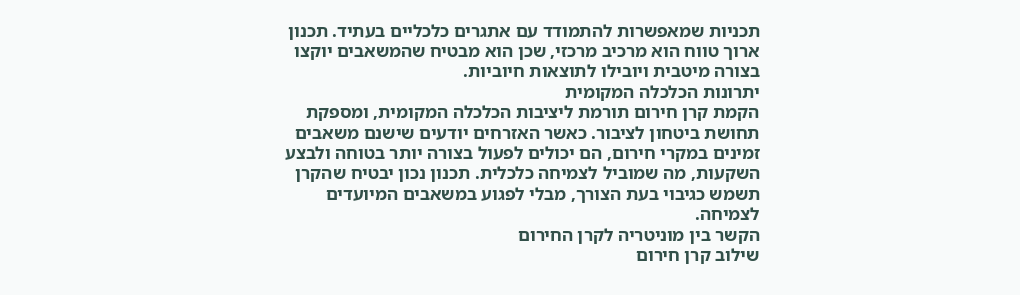תכניות שמאפשרות להתמודד עם אתגרים כלכליים בעתיד. תכנון ארוך טווח הוא מרכיב מרכזי, שכן הוא מבטיח שהמשאבים יוקצו בצורה מיטבית ויובילו לתוצאות חיוביות.
יתרונות הכלכלה המקומית
הקמת קרן חירום תורמת ליציבות הכלכלה המקומית, ומספקת תחושת ביטחון לציבור. כאשר האזרחים יודעים שישנם משאבים זמינים במקרי חירום, הם יכולים לפעול בצורה יותר בטוחה ולבצע השקעות, מה שמוביל לצמיחה כלכלית. תכנון נכון יבטיח שהקרן תשמש כגיבוי בעת הצורך, מבלי לפגוע במשאבים המיועדים לצמיחה.
הקשר בין מוניטריה לקרן החירום
שילוב קרן חירום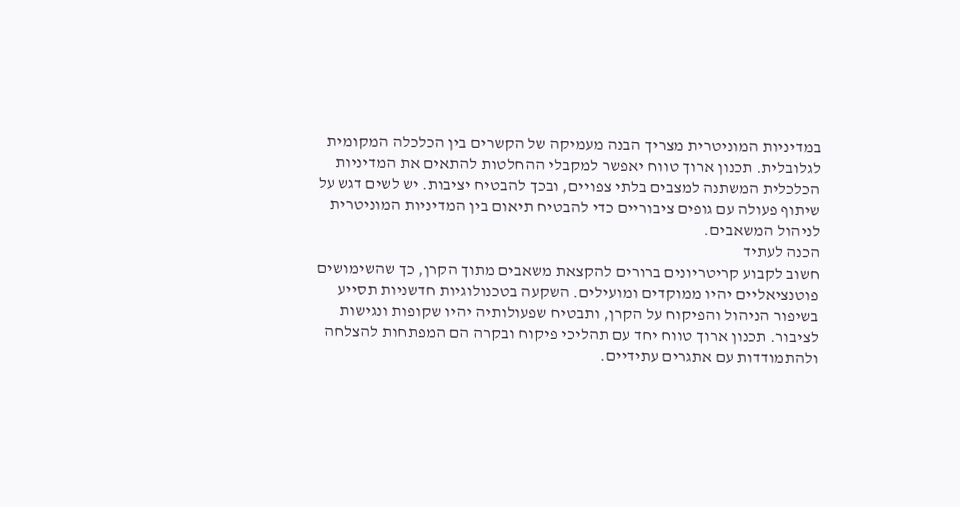במדיניות המוניטרית מצריך הבנה מעמיקה של הקשרים בין הכלכלה המקומית לגלובלית. תכנון ארוך טווח יאפשר למקבלי ההחלטות להתאים את המדיניות הכלכלית המשתנה למצבים בלתי צפויים, ובכך להבטיח יציבות. יש לשים דגש על שיתוף פעולה עם גופים ציבוריים כדי להבטיח תיאום בין המדיניות המוניטרית לניהול המשאבים.
הכנה לעתיד
חשוב לקבוע קריטריונים ברורים להקצאת משאבים מתוך הקרן, כך שהשימושים פוטנציאליים יהיו ממוקדים ומועילים. השקעה בטכנולוגיות חדשניות תסייע בשיפור הניהול והפיקוח על הקרן, ותבטיח שפעולותיה יהיו שקופות ונגישות לציבור. תכנון ארוך טווח יחד עם תהליכי פיקוח ובקרה הם המפתחות להצלחה ולהתמודדות עם אתגרים עתידיים.